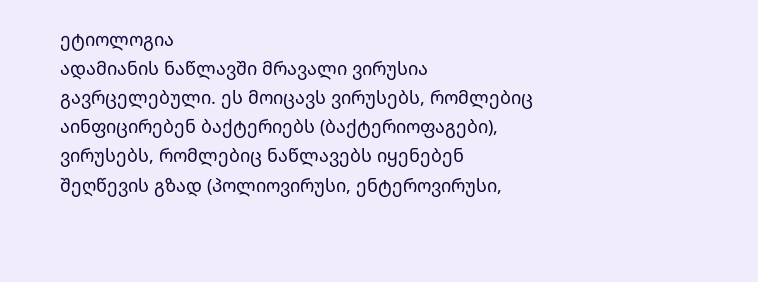ეტიოლოგია
ადამიანის ნაწლავში მრავალი ვირუსია გავრცელებული. ეს მოიცავს ვირუსებს, რომლებიც აინფიცირებენ ბაქტერიებს (ბაქტერიოფაგები), ვირუსებს, რომლებიც ნაწლავებს იყენებენ შეღწევის გზად (პოლიოვირუსი, ენტეროვირუსი,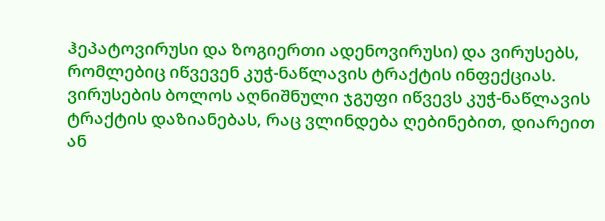ჰეპატოვირუსი და ზოგიერთი ადენოვირუსი) და ვირუსებს, რომლებიც იწვევენ კუჭ-ნაწლავის ტრაქტის ინფექციას. ვირუსების ბოლოს აღნიშნული ჯგუფი იწვევს კუჭ-ნაწლავის ტრაქტის დაზიანებას, რაც ვლინდება ღებინებით, დიარეით ან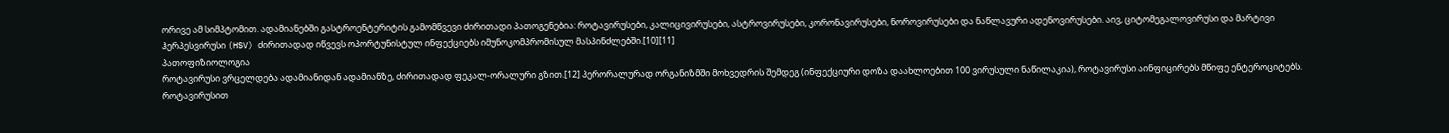ორივე ამ სიმპტომით. ადამიანებში გასტროენტერიტის გამომწვევი ძირითადი პათოგენებია: როტავირუსები, კალიცივირუსები, ასტროვირუსები, კორონავირუსები, ნოროვირუსები და ნაწლავური ადენოვირუსები. აივ, ციტომეგალოვირუსი და მარტივი ჰერპესვირუსი (HSV) ძირითადად იწვევს ოპორტუნისტულ ინფექციებს იმუნოკომპრომისულ მასპინძლებში.[10][11]
პათოფიზიოლოგია
როტავირუსი ვრცელდება ადამიანიდან ადამიანზე, ძირითადად ფეკალ-ორალური გზით.[12] პერორალურად ორგანიზმში მოხვედრის შემდეგ (ინფექციური დოზა დაახლოებით 100 ვირუსული ნაწილაკია), როტავირუსი აინფიცირებს მწიფე ენტეროციტებს. როტავირუსით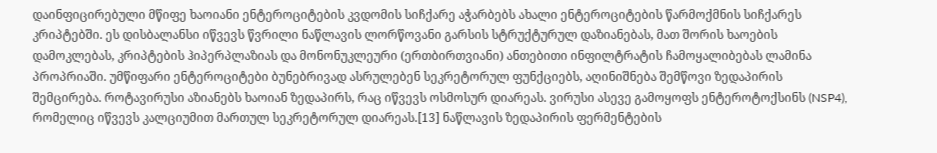დაინფიცირებული მწიფე ხაოიანი ენტეროციტების კვდომის სიჩქარე აჭარბებს ახალი ენტეროციტების წარმოქმნის სიჩქარეს კრიპტებში. ეს დისბალანსი იწვევს წვრილი ნაწლავის ლორწოვანი გარსის სტრუქტურულ დაზიანებას, მათ შორის ხაოების დამოკლებას, კრიპტების ჰიპერპლაზიას და მონონუკლეური (ერთბირთვიანი) ანთებითი ინფილტრატის ჩამოყალიბებას ლამინა პროპრიაში. უმწიფარი ენტეროციტები ბუნებრივად ასრულებენ სეკრეტორულ ფუნქციებს, აღინიშნება შემწოვი ზედაპირის შემცირება. როტავირუსი აზიანებს ხაოიან ზედაპირს, რაც იწვევს ოსმოსურ დიარეას. ვირუსი ასევე გამოყოფს ენტეროტოქსინს (NSP4), რომელიც იწვევს კალციუმით მართულ სეკრეტორულ დიარეას.[13] ნაწლავის ზედაპირის ფერმენტების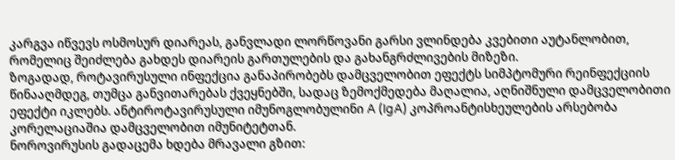კარგვა იწვევს ოსმოსურ დიარეას, განვლადი ლორწოვანი გარსი ვლინდება კვებითი აუტანლობით, რომელიც შეიძლება გახდეს დიარეის გართულების და გახანგრძლივების მიზეზი.
ზოგადად, როტავირუსული ინფექცია განაპირობებს დამცველობით ეფექტს სიმპტომური რეინფექციის წინააღმდეგ, თუმცა განვითარებას ქვეყნებში, სადაც ზემოქმედება მაღალია, აღნიშნული დამცველობითი ეფექტი იკლებს. ანტიროტავირუსული იმუნოგლობულინი A (IgA) კოპროანტისხეულების არსებობა კორელაციაშია დამცველობით იმუნიტეტთან.
ნოროვირუსის გადაცემა ხდება მრავალი გზით: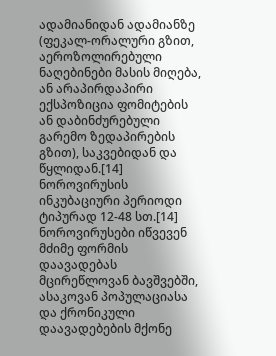ადამიანიდან ადამიანზე (ფეკალ-ორალური გზით, აეროზოლირებული ნაღებინები მასის მიღება, ან არაპირდაპირი ექსპოზიცია ფომიტების ან დაბინძურებული გარემო ზედაპირების გზით), საკვებიდან და წყლიდან.[14] ნოროვირუსის ინკუბაციური პერიოდი ტიპურად 12-48 სთ.[14]
ნოროვირუსები იწვევენ მძიმე ფორმის დაავადებას მცირეწლოვან ბავშვებში, ასაკოვან პოპულაციასა და ქრონიკული დაავადებების მქონე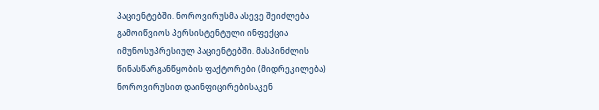პაციენტებში. ნოროვირუსმა ასევე შეიძლება გამოიწვიოს პერსისტენტული ინფექცია იმუნოსუპრესიულ პაციენტებში. მასპინძლის წინასწარგანწყობის ფაქტორები (მიდრეკილება) ნოროვირუსით დაინფიცირებისაკენ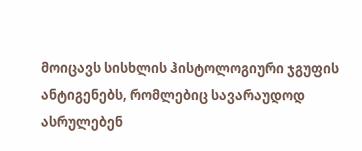მოიცავს სისხლის ჰისტოლოგიური ჯგუფის ანტიგენებს, რომლებიც სავარაუდოდ ასრულებენ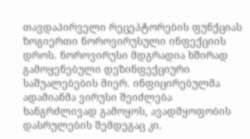თავდაპირველი რეცეპტორების ფუნქციას ზოგიერთი ნოროვირუსული ინფექციის დროს. ნოროვირუსი მდგრადია ხშირად გამოყენებული დეზინფექციური საშუალებების მიერ. ინფიცირებულმა ადამიანმა ვირუსი შეიძლება ხანგრძლივად გამოყოს, ავადმყოფობის დასრულების შემდეგაც კი.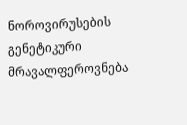ნოროვირუსების გენეტიკური მრავალფეროვნება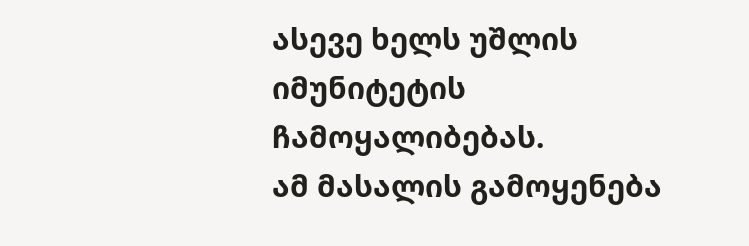ასევე ხელს უშლის იმუნიტეტის ჩამოყალიბებას.
ამ მასალის გამოყენება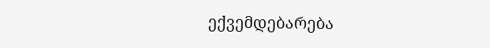ექვემდებარება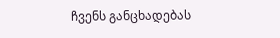ჩვენს განცხადებას